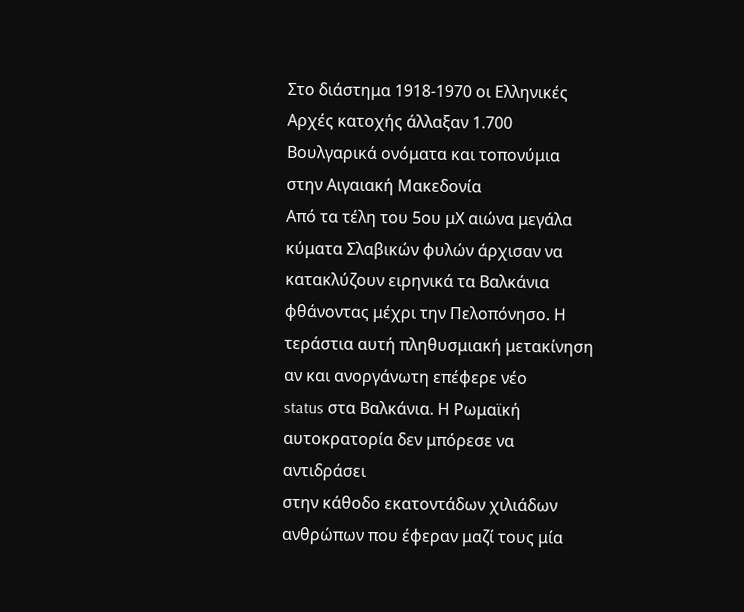Στο διάστημα 1918-1970 οι Ελληνικές Αρχές κατοχής άλλαξαν 1.700
Βουλγαρικά ονόματα και τοπονύμια στην Αιγαιακή Μακεδονία
Από τα τέλη του 5ου μΧ αιώνα μεγάλα κύματα Σλαβικών φυλών άρχισαν να
κατακλύζουν ειρηνικά τα Βαλκάνια φθάνοντας μέχρι την Πελοπόνησο. Η
τεράστια αυτή πληθυσμιακή μετακίνηση αν και ανοργάνωτη επέφερε νέο
status στα Βαλκάνια. Η Ρωμαϊκή αυτοκρατορία δεν μπόρεσε να αντιδράσει
στην κάθοδο εκατοντάδων χιλιάδων ανθρώπων που έφεραν μαζί τους μία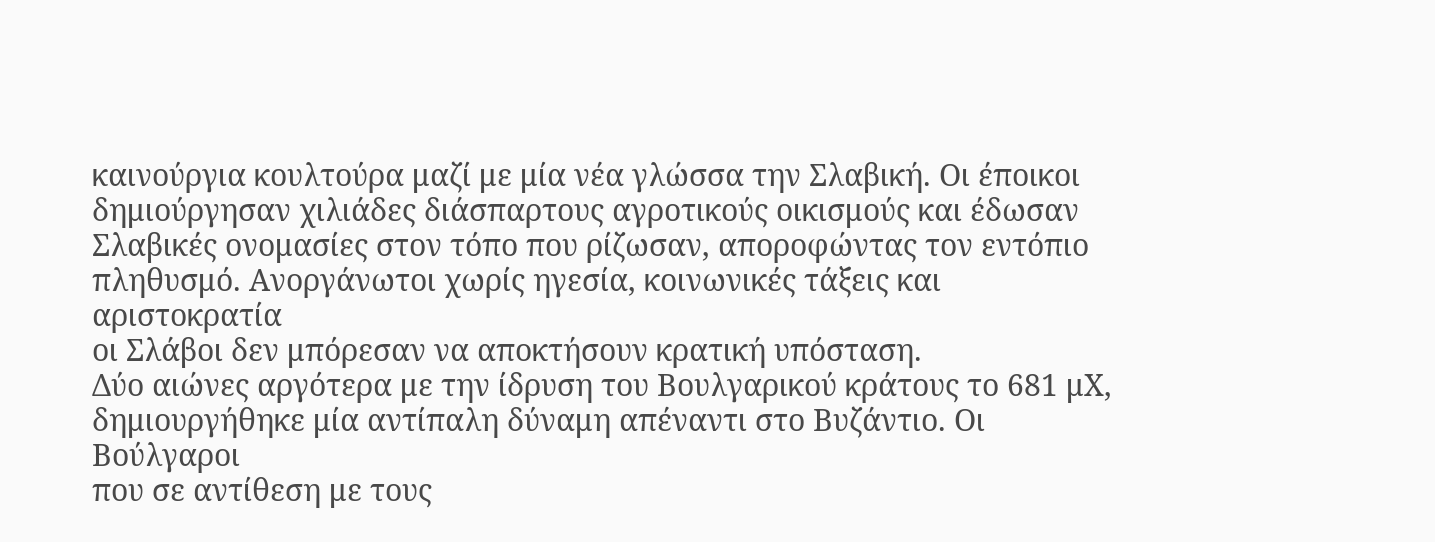καινούργια κουλτούρα μαζί με μία νέα γλώσσα την Σλαβική. Οι έποικοι
δημιούργησαν χιλιάδες διάσπαρτους αγροτικούς οικισμούς και έδωσαν
Σλαβικές ονομασίες στον τόπο που ρίζωσαν, αποροφώντας τον εντόπιο
πληθυσμό. Ανοργάνωτοι χωρίς ηγεσία, κοινωνικές τάξεις και αριστοκρατία
οι Σλάβοι δεν μπόρεσαν να αποκτήσουν κρατική υπόσταση.
Δύο αιώνες αργότερα με την ίδρυση του Βουλγαρικού κράτους το 681 μΧ,
δημιουργήθηκε μία αντίπαλη δύναμη απέναντι στο Βυζάντιο. Οι Βούλγαροι
που σε αντίθεση με τους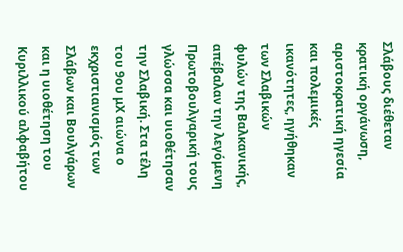Σλάβους διέθεταν κρατική οργάνωση,
αριστοκρατική ηγεσία και πολεμικές ικανότητες, ηγήθηκαν των Σλαβικών
φυλών της Βαλκανικής, απέβαλαν την λεγόμενη Πρωτοβουλγαρική τους
γλώσσα και υιοθέτησαν την Σλαβική. Στα τέλη του 9ου μΧ αιώνα ο
εκχριστιανισμός των Σλάβων και Βουλγάρων και η υιοθέτηση του
Κυριλλικού αλφαβήτου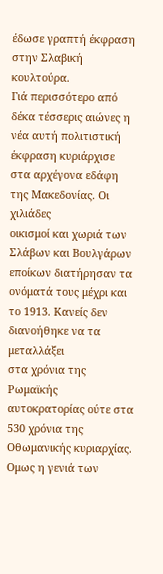έδωσε γραπτή έκφραση στην Σλαβική κουλτούρα.
Γιά περισσότερο από δέκα τέσσερις αιώνες η νέα αυτή πολιτιστική
έκφραση κυριάρχισε στα αρχέγονα εδάφη της Μακεδονίας. Οι χιλιάδες
οικισμοί και χωριά των Σλάβων και Βουλγάρων εποίκων διατήρησαν τα
ονόματά τους μέχρι και το 1913. Κανείς δεν διανοήθηκε να τα μεταλλάξει
στα χρόνια της Ρωμαϊκής αυτοκρατορίας ούτε στα 530 χρόνια της
Οθωμανικής κυριαρχίας. Ομως η γενιά των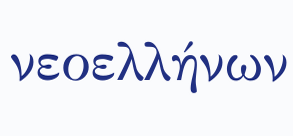νεοελλήνων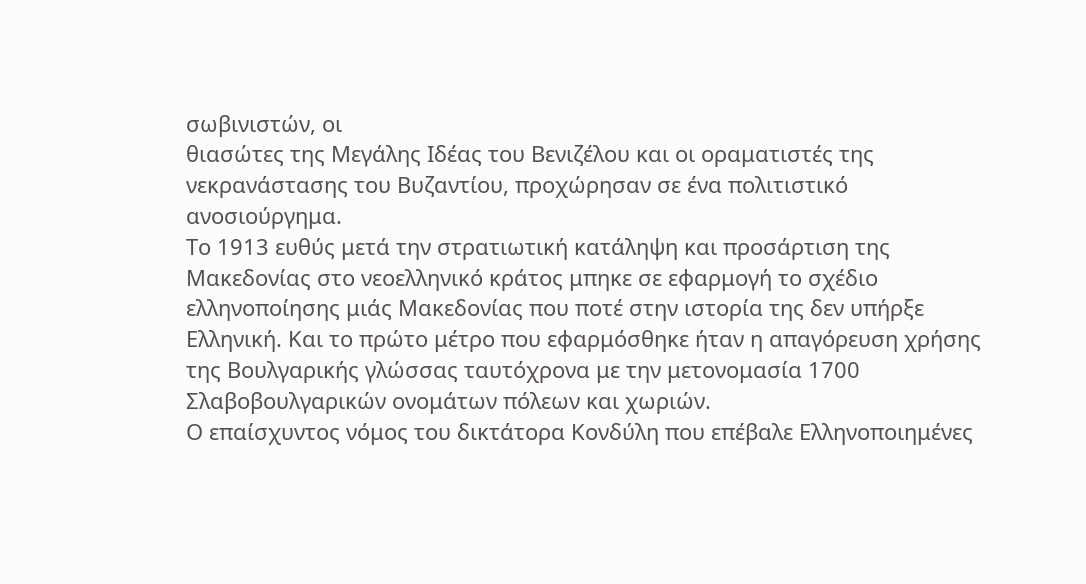σωβινιστών, οι
θιασώτες της Μεγάλης Ιδέας του Βενιζέλου και οι οραματιστές της
νεκρανάστασης του Βυζαντίου, προχώρησαν σε ένα πολιτιστικό
ανοσιούργημα.
Το 1913 ευθύς μετά την στρατιωτική κατάληψη και προσάρτιση της
Μακεδονίας στο νεοελληνικό κράτος μπηκε σε εφαρμογή το σχέδιο
ελληνοποίησης μιάς Μακεδονίας που ποτέ στην ιστορία της δεν υπήρξε
Ελληνική. Και το πρώτο μέτρο που εφαρμόσθηκε ήταν η απαγόρευση χρήσης
της Βουλγαρικής γλώσσας ταυτόχρονα με την μετονομασία 1700
Σλαβοβουλγαρικών ονομάτων πόλεων και χωριών.
Ο επαίσχυντος νόμος του δικτάτορα Κονδύλη που επέβαλε Ελληνοποιημένες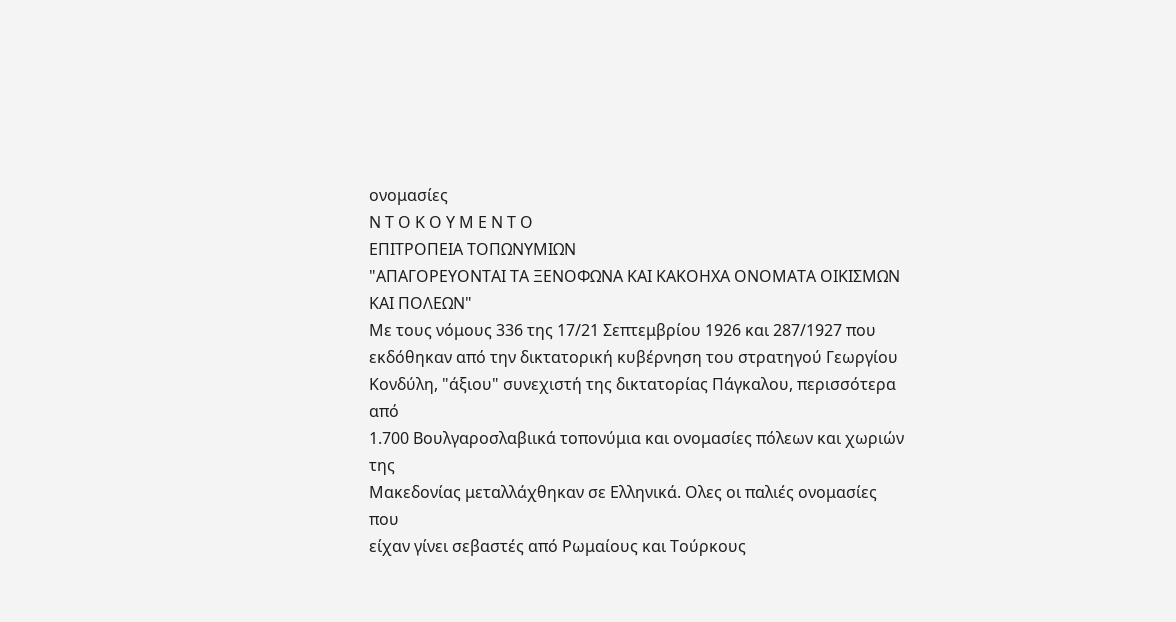ονομασίες
Ν Τ Ο Κ Ο Υ Μ Ε Ν Τ Ο
ΕΠΙΤΡΟΠΕΙΑ ΤΟΠΩΝΥΜΙΩΝ
"ΑΠΑΓΟΡΕΥΟΝΤΑΙ ΤΑ ΞΕΝΟΦΩΝΑ ΚΑΙ ΚΑΚΟΗΧΑ ΟΝΟΜΑΤΑ ΟΙΚΙΣΜΩΝ ΚΑΙ ΠΟΛΕΩΝ"
Με τους νόμους 336 της 17/21 Σεπτεμβρίου 1926 και 287/1927 που
εκδόθηκαν από την δικτατορική κυβέρνηση του στρατηγού Γεωργίου
Κονδύλη, "άξιου" συνεχιστή της δικτατορίας Πάγκαλου, περισσότερα από
1.700 Βουλγαροσλαβιικά τοπονύμια και ονομασίες πόλεων και χωριών της
Μακεδονίας μεταλλάχθηκαν σε Ελληνικά. Ολες οι παλιές ονομασίες που
είχαν γίνει σεβαστές από Ρωμαίους και Τούρκους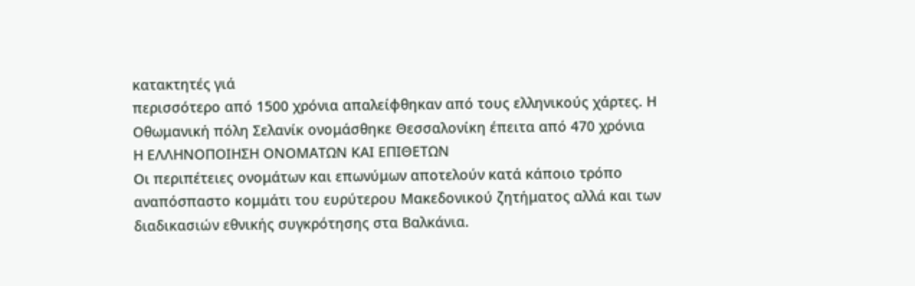κατακτητές γιά
περισσότερο από 1500 χρόνια απαλείφθηκαν από τους ελληνικούς χάρτες. Η
Οθωμανική πόλη Σελανίκ ονομάσθηκε Θεσσαλονίκη έπειτα από 470 χρόνια
Η ΕΛΛΗΝΟΠΟΙΗΣΗ ΟΝΟΜΑΤΩΝ ΚΑΙ ΕΠΙΘΕΤΩΝ
Οι περιπέτειες ονομάτων και επωνύμων αποτελούν κατά κάποιο τρόπο
αναπόσπαστο κομμάτι του ευρύτερου Μακεδονικού ζητήματος αλλά και των
διαδικασιών εθνικής συγκρότησης στα Βαλκάνια.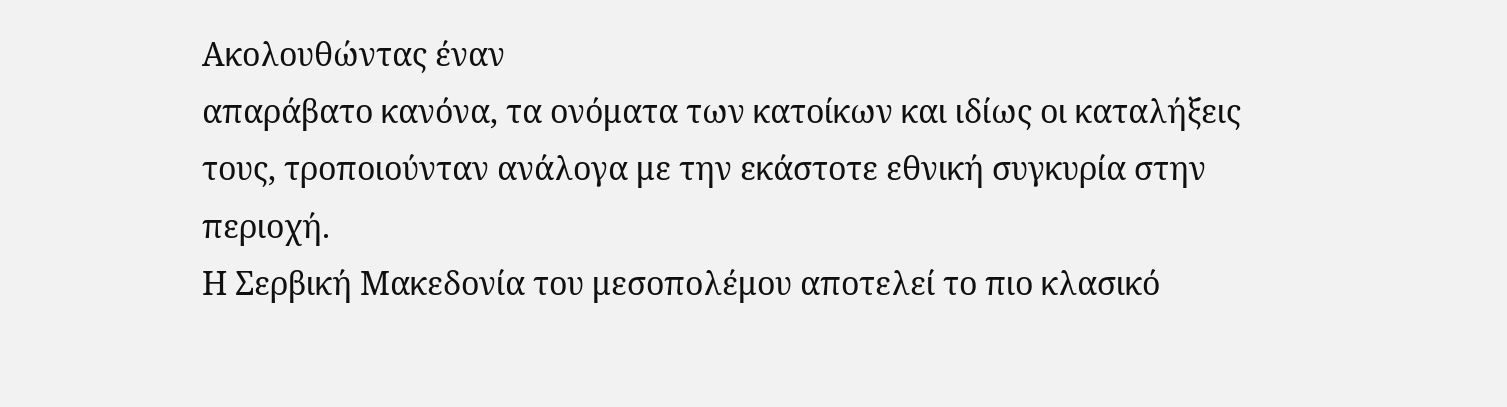Ακολουθώντας έναν
απαράβατο κανόνα, τα ονόματα των κατοίκων και ιδίως οι καταλήξεις
τους, τροποιούνταν ανάλογα με την εκάστοτε εθνική συγκυρία στην
περιοχή.
Η Σερβική Μακεδονία του μεσοπολέμου αποτελεί το πιο κλασικό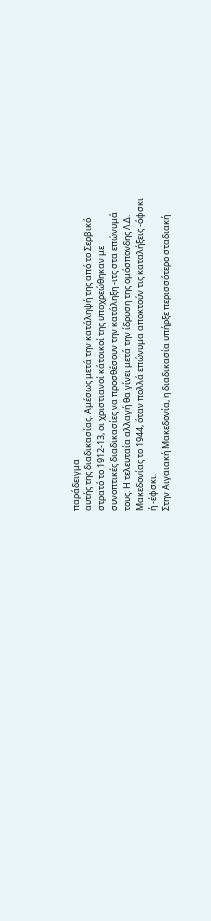παράδειγμα
αυτής της διαδικασίας. Αμέσως μετά την κατάληψή της από το Σερβικό
στρατό το 1912-13, οι χριστιανοί κάτοικοί της υποχρεώθηκαν με
συνοπτικές διαδικασίες να προσθέσουν την κατάληξη -ιτς στα επώνυμά
τους. Η τελευταία αλλαγή θα γίνει μετά την ίδρυση της ομόσπονδης Λ.Δ.
Μακεδονίας το 1944, όταν πολλά επώνυμα αποκτούν τις καταλήξεις -όφσκι
ή -έφσκι.
Στην Αιγαιακή Μακεδονία, η διαδικασία υπήρξε περισσότερο σταδιακή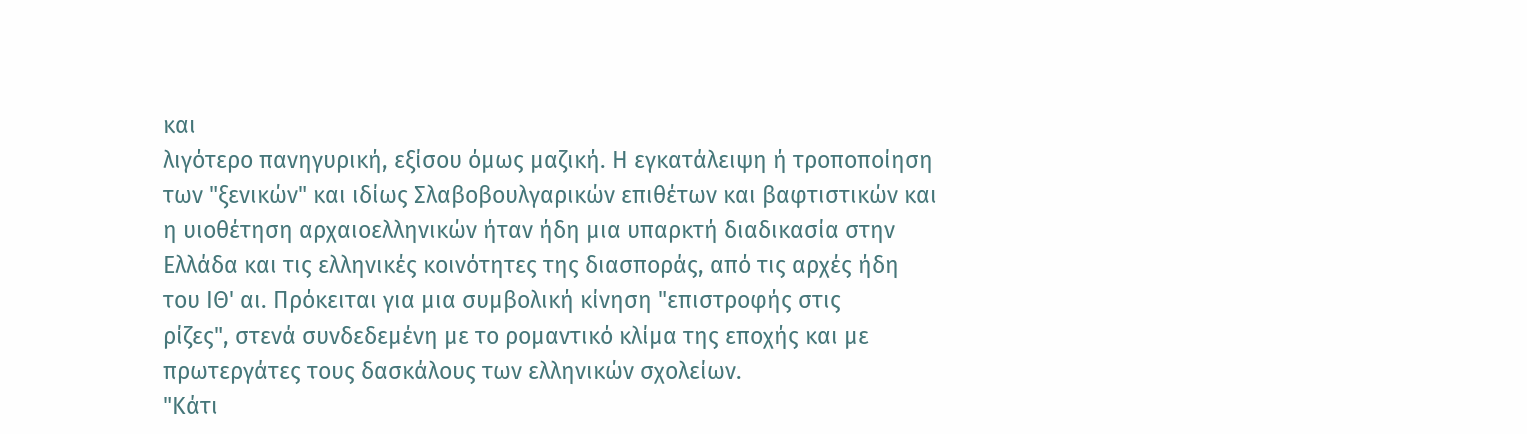και
λιγότερο πανηγυρική, εξίσου όμως μαζική. Η εγκατάλειψη ή τροποποίηση
των "ξενικών" και ιδίως Σλαβοβουλγαρικών επιθέτων και βαφτιστικών και
η υιοθέτηση αρχαιοελληνικών ήταν ήδη μια υπαρκτή διαδικασία στην
Ελλάδα και τις ελληνικές κοινότητες της διασποράς, από τις αρχές ήδη
του ΙΘ' αι. Πρόκειται για μια συμβολική κίνηση "επιστροφής στις
ρίζες", στενά συνδεδεμένη με το ρομαντικό κλίμα της εποχής και με
πρωτεργάτες τους δασκάλους των ελληνικών σχολείων.
"Κάτι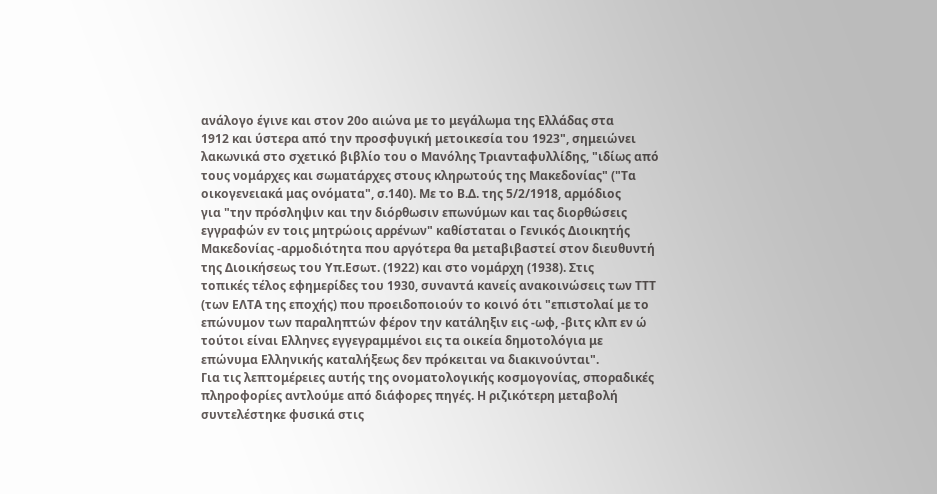ανάλογο έγινε και στον 20ο αιώνα με το μεγάλωμα της Ελλάδας στα
1912 και ύστερα από την προσφυγική μετοικεσία του 1923", σημειώνει
λακωνικά στο σχετικό βιβλίο του ο Μανόλης Τριανταφυλλίδης, "ιδίως από
τους νομάρχες και σωματάρχες στους κληρωτούς της Μακεδονίας" ("Τα
οικογενειακά μας ονόματα", σ.140). Με το Β.Δ. της 5/2/1918, αρμόδιος
για "την πρόσληψιν και την διόρθωσιν επωνύμων και τας διορθώσεις
εγγραφών εν τοις μητρώοις αρρένων" καθίσταται ο Γενικός Διοικητής
Μακεδονίας -αρμοδιότητα που αργότερα θα μεταβιβαστεί στον διευθυντή
της Διοικήσεως του Υπ.Εσωτ. (1922) και στο νομάρχη (1938). Στις
τοπικές τέλος εφημερίδες του 1930, συναντά κανείς ανακοινώσεις των ΤΤΤ
(των ΕΛΤΑ της εποχής) που προειδοποιούν το κοινό ότι "επιστολαί με το
επώνυμον των παραληπτών φέρον την κατάληξιν εις -ωφ, -βιτς κλπ εν ώ
τούτοι είναι Ελληνες εγγεγραμμένοι εις τα οικεία δημοτολόγια με
επώνυμα Ελληνικής καταλήξεως δεν πρόκειται να διακινούνται".
Για τις λεπτομέρειες αυτής της ονοματολογικής κοσμογονίας, σποραδικές
πληροφορίες αντλούμε από διάφορες πηγές. Η ριζικότερη μεταβολή
συντελέστηκε φυσικά στις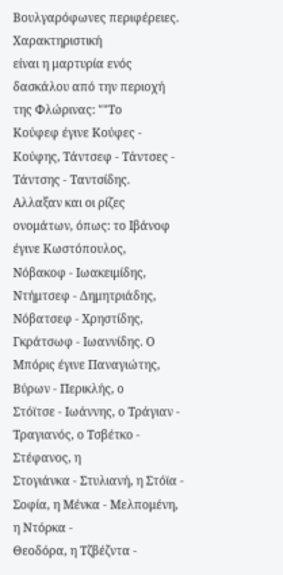Βουλγαρόφωνες περιφέρειες. Χαρακτηριστική
είναι η μαρτυρία ενός δασκάλου από την περιοχή της Φλώρινας: ""Το
Κούφεφ έγινε Κούφες - Κούφης, Τάντσεφ - Τάντσες - Τάντσης - Ταντσίδης.
Αλλαξαν και οι ρίζες ονομάτων, όπως: το Ιβάνοφ έγινε Κωστόπουλος,
Νόβακοφ - Ιωακειμίδης, Ντήμτσεφ - Δημητριάδης, Νόβατσεφ - Χρηστίδης,
Γκράτσωφ - Ιωαννίδης. Ο Μπόρις έγινε Παναγιώτης, Βύρων - Περικλής, ο
Στόϊτσε - Ιωάννης, ο Τράγιαν - Τραγιανός, ο Τσβέτκο - Στέφανος, η
Στογιάνκα - Στυλιανή, η Στόϊα - Σοφία, η Μένκα - Μελπομένη, η Ντόρκα -
Θεοδόρα, η Τζβέζντα -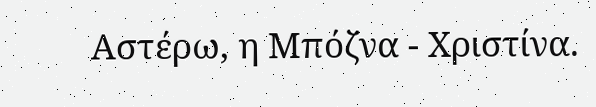Αστέρω, η Μπόζνα - Χριστίνα.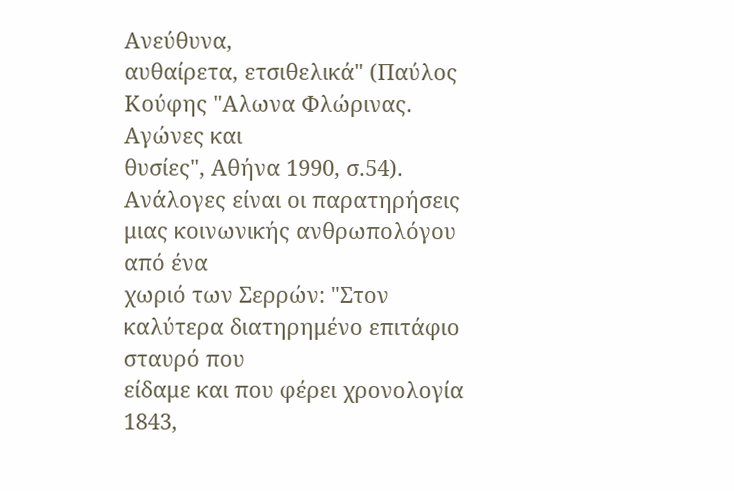Ανεύθυνα,
αυθαίρετα, ετσιθελικά" (Παύλος Κούφης "Αλωνα Φλώρινας. Αγώνες και
θυσίες", Αθήνα 1990, σ.54).
Ανάλογες είναι οι παρατηρήσεις μιας κοινωνικής ανθρωπολόγου από ένα
χωριό των Σερρών: "Στον καλύτερα διατηρημένο επιτάφιο σταυρό που
είδαμε και που φέρει χρονολογία 1843,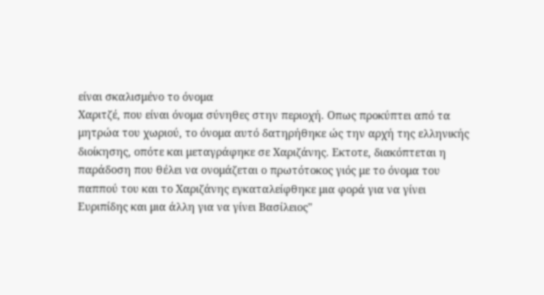είναι σκαλισμένο το όνομα
Χαριτζέ, που είναι όνομα σύνηθες στην περιοχή. Οπως προκύπτει από τα
μητρώα του χωριού, το όνομα αυτό δατηρήθηκε ώς την αρχή της ελληνικής
διοίκησης, οπότε και μεταγράφηκε σε Χαριζάνης. Εκτοτε, διακόπτεται η
παράδοση που θέλει να ονομάζεται ο πρωτότοκος γιός με το όνομα του
παππού του και το Χαριζάνης εγκαταλείφθηκε μια φορά για να γίνει
Ευριπίδης και μια άλλη για να γίνει Βασίλειος"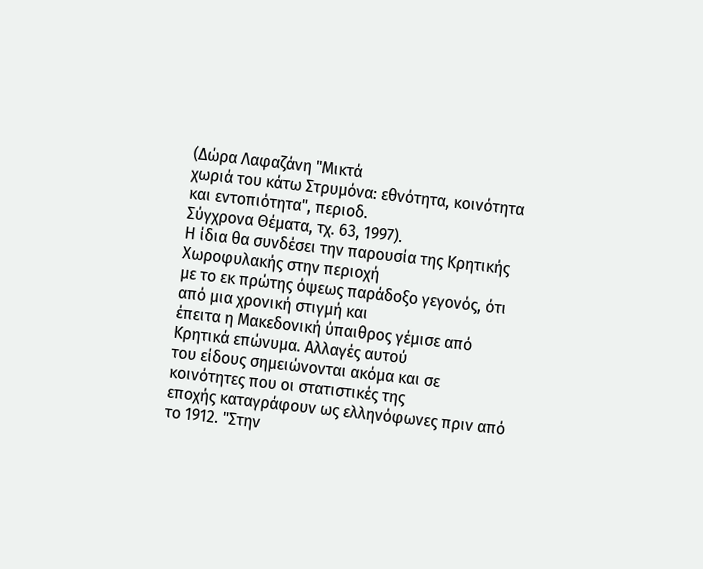(Δώρα Λαφαζάνη "Μικτά
χωριά του κάτω Στρυμόνα: εθνότητα, κοινότητα και εντοπιότητα", περιοδ.
Σύγχρονα Θέματα, τχ. 63, 1997).
Η ίδια θα συνδέσει την παρουσία της Κρητικής Χωροφυλακής στην περιοχή
με το εκ πρώτης όψεως παράδοξο γεγονός, ότι από μια χρονική στιγμή και
έπειτα η Μακεδονική ύπαιθρος γέμισε από Κρητικά επώνυμα. Αλλαγές αυτού
του είδους σημειώνονται ακόμα και σε κοινότητες που οι στατιστικές της
εποχής καταγράφουν ως ελληνόφωνες πριν από το 1912. "Στην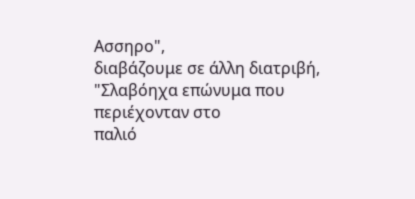Ασσηρο",
διαβάζουμε σε άλλη διατριβή, "Σλαβόηχα επώνυμα που περιέχονταν στο
παλιό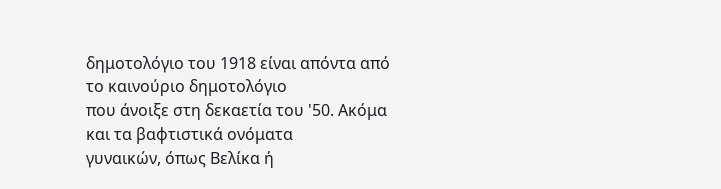δημοτολόγιο του 1918 είναι απόντα από το καινούριο δημοτολόγιο
που άνοιξε στη δεκαετία του '50. Ακόμα και τα βαφτιστικά ονόματα
γυναικών, όπως Βελίκα ή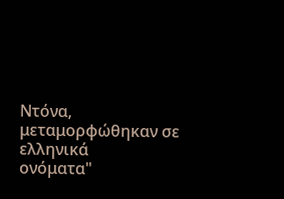Ντόνα, μεταμορφώθηκαν σε ελληνικά
ονόματα"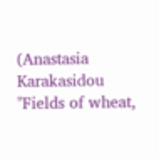(Anastasia Karakasidou "Fields of wheat,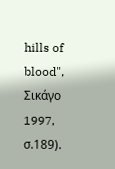hills of blood",
Σικάγο 1997, σ.189).